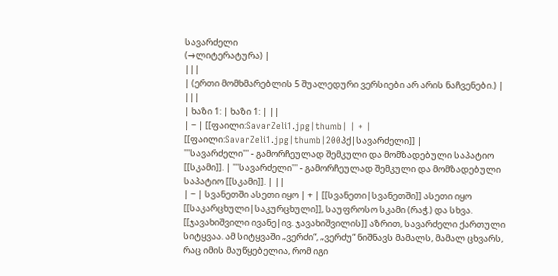სავარძელი
(→ლიტერატურა) |
|||
| (ერთი მომხმარებლის 5 შუალედური ვერსიები არ არის ნაჩვენები.) | |||
| ხაზი 1: | ხაზი 1: | ||
| − | [[ფაილი:SavarZeli1.jpg|thumb| | + | [[ფაილი:SavarZeli1.jpg|thumb|200პქ|სავარძელი]] |
'''სავარძელი''' - გამორჩეულად შემკული და მომზადებული საპატიო [[სკამი]]. | '''სავარძელი''' - გამორჩეულად შემკული და მომზადებული საპატიო [[სკამი]]. | ||
| − | სვანეთში ასეთი იყო | + | [[სვანეთი|სვანეთში]] ასეთი იყო [[საკარცხული|საკურცხული]], საუფროსო სკამი (რაჭ.) და სხვა. [[ჯავახიშვილი ივანე|ივ. ჯავახიშვილის]] აზრით, სავარძელი ქართული სიტყვაა. ამ სიტყვაში „ვერძი“, „ვერძუ“ ნიშნავს მამალს, მამალ ცხვარს, რაც იმის მაუწყებელია, რომ იგი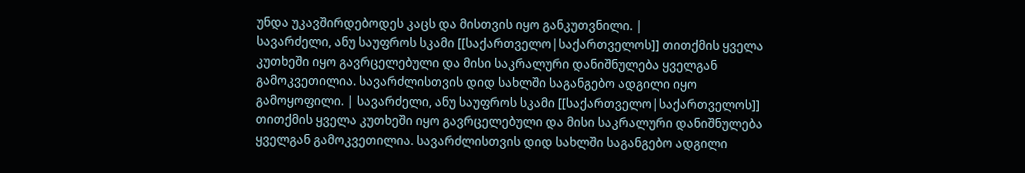უნდა უკავშირდებოდეს კაცს და მისთვის იყო განკუთვნილი. |
სავარძელი, ანუ საუფროს სკამი [[საქართველო|საქართველოს]] თითქმის ყველა კუთხეში იყო გავრცელებული და მისი საკრალური დანიშნულება ყველგან გამოკვეთილია. სავარძლისთვის დიდ სახლში საგანგებო ადგილი იყო გამოყოფილი. | სავარძელი, ანუ საუფროს სკამი [[საქართველო|საქართველოს]] თითქმის ყველა კუთხეში იყო გავრცელებული და მისი საკრალური დანიშნულება ყველგან გამოკვეთილია. სავარძლისთვის დიდ სახლში საგანგებო ადგილი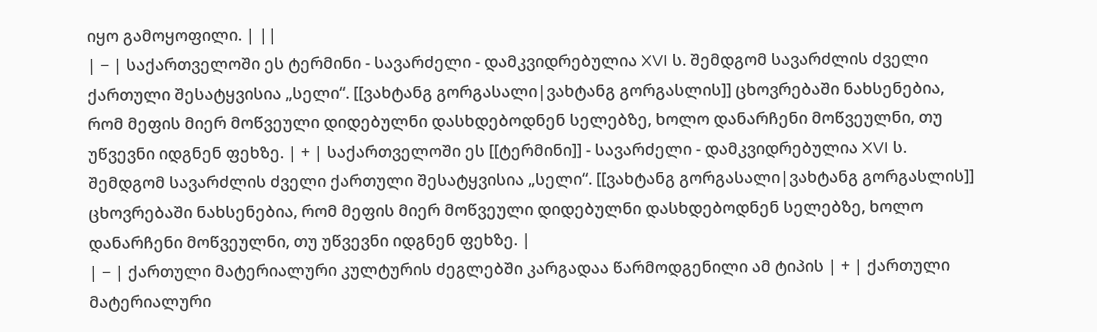იყო გამოყოფილი. | ||
| − | საქართველოში ეს ტერმინი - სავარძელი - დამკვიდრებულია XVI ს. შემდგომ სავარძლის ძველი ქართული შესატყვისია „სელი“. [[ვახტანგ გორგასალი|ვახტანგ გორგასლის]] ცხოვრებაში ნახსენებია, რომ მეფის მიერ მოწვეული დიდებულნი დასხდებოდნენ სელებზე, ხოლო დანარჩენი მოწვეულნი, თუ უწვევნი იდგნენ ფეხზე. | + | საქართველოში ეს [[ტერმინი]] - სავარძელი - დამკვიდრებულია XVI ს. შემდგომ სავარძლის ძველი ქართული შესატყვისია „სელი“. [[ვახტანგ გორგასალი|ვახტანგ გორგასლის]] ცხოვრებაში ნახსენებია, რომ მეფის მიერ მოწვეული დიდებულნი დასხდებოდნენ სელებზე, ხოლო დანარჩენი მოწვეულნი, თუ უწვევნი იდგნენ ფეხზე. |
| − | ქართული მატერიალური კულტურის ძეგლებში კარგადაა წარმოდგენილი ამ ტიპის | + | ქართული მატერიალური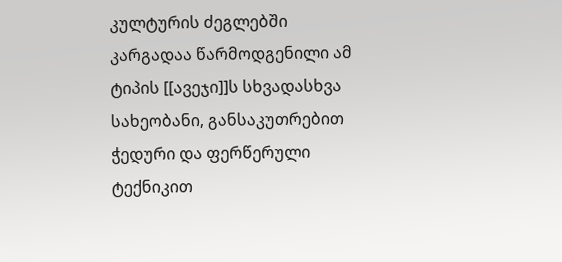კულტურის ძეგლებში კარგადაა წარმოდგენილი ამ ტიპის [[ავეჯი]]ს სხვადასხვა სახეობანი, განსაკუთრებით ჭედური და ფერწერული ტექნიკით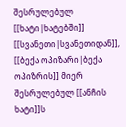შესრულებულ [[ხატი|ხატებში]] [[სვანეთი|სვანეთიდან]], [[ბექა ოპიზარი|ბექა ოპიზრის]] მიერ შესრულებულ [[ანჩის ხატი]]ს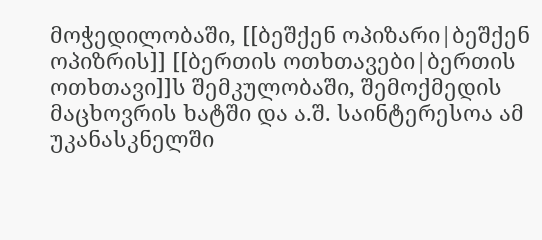მოჭედილობაში, [[ბეშქენ ოპიზარი|ბეშქენ ოპიზრის]] [[ბერთის ოთხთავები|ბერთის ოთხთავი]]ს შემკულობაში, შემოქმედის მაცხოვრის ხატში და ა.შ. საინტერესოა ამ უკანასკნელში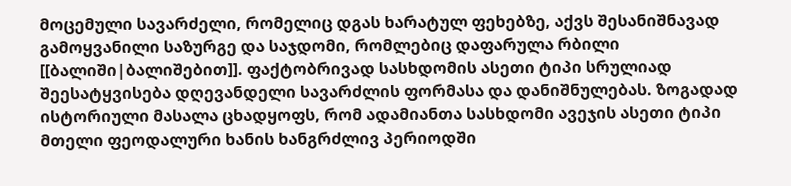მოცემული სავარძელი, რომელიც დგას ხარატულ ფეხებზე, აქვს შესანიშნავად გამოყვანილი საზურგე და საჯდომი, რომლებიც დაფარულა რბილი [[ბალიში|ბალიშებით]]. ფაქტობრივად სასხდომის ასეთი ტიპი სრულიად შეესატყვისება დღევანდელი სავარძლის ფორმასა და დანიშნულებას. ზოგადად ისტორიული მასალა ცხადყოფს, რომ ადამიანთა სასხდომი ავეჯის ასეთი ტიპი მთელი ფეოდალური ხანის ხანგრძლივ პერიოდში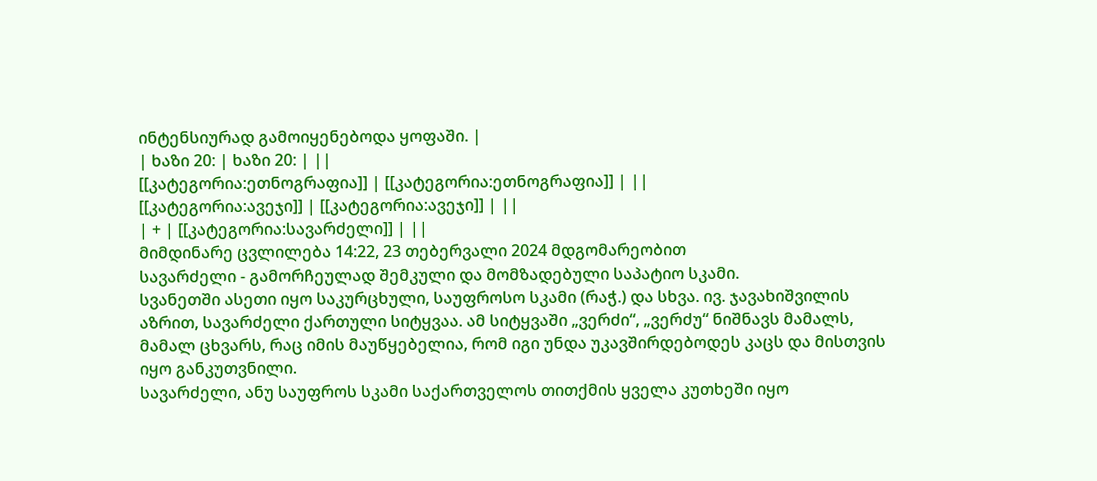ინტენსიურად გამოიყენებოდა ყოფაში. |
| ხაზი 20: | ხაზი 20: | ||
[[კატეგორია:ეთნოგრაფია]] | [[კატეგორია:ეთნოგრაფია]] | ||
[[კატეგორია:ავეჯი]] | [[კატეგორია:ავეჯი]] | ||
| + | [[კატეგორია:სავარძელი]] | ||
მიმდინარე ცვლილება 14:22, 23 თებერვალი 2024 მდგომარეობით
სავარძელი - გამორჩეულად შემკული და მომზადებული საპატიო სკამი.
სვანეთში ასეთი იყო საკურცხული, საუფროსო სკამი (რაჭ.) და სხვა. ივ. ჯავახიშვილის აზრით, სავარძელი ქართული სიტყვაა. ამ სიტყვაში „ვერძი“, „ვერძუ“ ნიშნავს მამალს, მამალ ცხვარს, რაც იმის მაუწყებელია, რომ იგი უნდა უკავშირდებოდეს კაცს და მისთვის იყო განკუთვნილი.
სავარძელი, ანუ საუფროს სკამი საქართველოს თითქმის ყველა კუთხეში იყო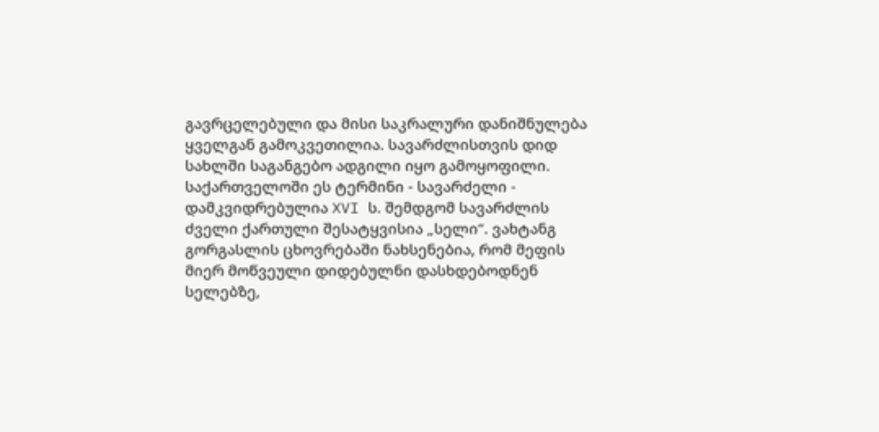გავრცელებული და მისი საკრალური დანიშნულება ყველგან გამოკვეთილია. სავარძლისთვის დიდ სახლში საგანგებო ადგილი იყო გამოყოფილი.
საქართველოში ეს ტერმინი - სავარძელი - დამკვიდრებულია XVI ს. შემდგომ სავარძლის ძველი ქართული შესატყვისია „სელი“. ვახტანგ გორგასლის ცხოვრებაში ნახსენებია, რომ მეფის მიერ მოწვეული დიდებულნი დასხდებოდნენ სელებზე,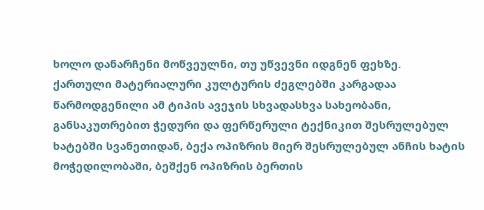ხოლო დანარჩენი მოწვეულნი, თუ უწვევნი იდგნენ ფეხზე.
ქართული მატერიალური კულტურის ძეგლებში კარგადაა წარმოდგენილი ამ ტიპის ავეჯის სხვადასხვა სახეობანი, განსაკუთრებით ჭედური და ფერწერული ტექნიკით შესრულებულ ხატებში სვანეთიდან, ბექა ოპიზრის მიერ შესრულებულ ანჩის ხატის მოჭედილობაში, ბეშქენ ოპიზრის ბერთის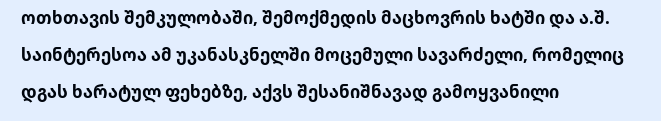ოთხთავის შემკულობაში, შემოქმედის მაცხოვრის ხატში და ა.შ. საინტერესოა ამ უკანასკნელში მოცემული სავარძელი, რომელიც დგას ხარატულ ფეხებზე, აქვს შესანიშნავად გამოყვანილი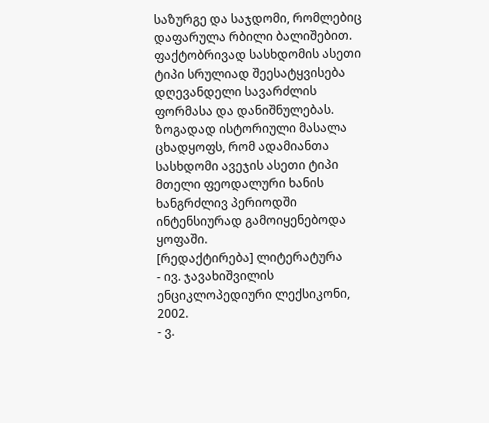საზურგე და საჯდომი, რომლებიც დაფარულა რბილი ბალიშებით. ფაქტობრივად სასხდომის ასეთი ტიპი სრულიად შეესატყვისება დღევანდელი სავარძლის ფორმასა და დანიშნულებას. ზოგადად ისტორიული მასალა ცხადყოფს, რომ ადამიანთა სასხდომი ავეჯის ასეთი ტიპი მთელი ფეოდალური ხანის ხანგრძლივ პერიოდში ინტენსიურად გამოიყენებოდა ყოფაში.
[რედაქტირება] ლიტერატურა
- ივ. ჯავახიშვილის ენციკლოპედიური ლექსიკონი, 2002.
- ვ.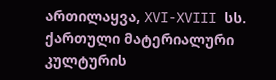ართილაყვა, XVI-XVIII სს. ქართული მატერიალური კულტურის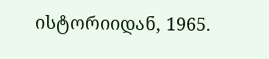ისტორიიდან, 1965.